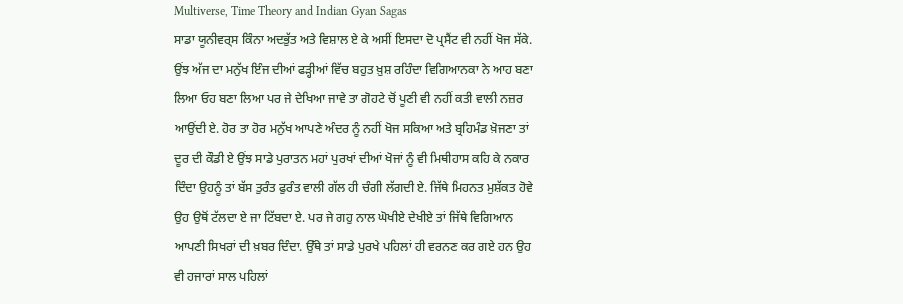Multiverse, Time Theory and Indian Gyan Sagas
ਸਾਡਾ ਯੂਨੀਵਰ੍ਸ ਕਿੰਨਾ ਅਦਭੁੱਤ ਅਤੇ ਵਿਸ਼ਾਲ ਏ ਕੇ ਅਸੀਂ ਇਸਦਾ ਦੋ ਪ੍ਰਸੈਂਟ ਵੀ ਨਹੀਂ ਖੋਜ ਸੱਕੇ. ਉਂਝ ਅੱਜ ਦਾ ਮਨੁੱਖ ਇੰਜ ਦੀਆਂ ਫੜ੍ਹੀਆਂ ਵਿੱਚ ਬਹੁਤ ਖ਼ੁਸ਼ ਰਹਿੰਦਾ ਵਿਗਿਆਨਕਾ ਨੇ ਆਹ ਬਣਾ ਲਿਆ ਓਹ ਬਣਾ ਲਿਆ ਪਰ ਜੇ ਦੇਖਿਆ ਜਾਵੇ ਤਾ ਗੋਹਟੇ ਚੋਂ ਪੂਣੀ ਵੀ ਨਹੀਂ ਕਤੀ ਵਾਲੀ ਨਜ਼ਰ ਆਉਂਦੀ ਏ. ਹੋਰ ਤਾ ਹੋਰ ਮਨੁੱਖ ਆਪਣੇ ਅੰਦਰ ਨੂੰ ਨਹੀਂ ਖੋਜ ਸਕਿਆ ਅਤੇ ਬ੍ਰਹਿਮੰਡ ਖ਼ੋਜਣਾ ਤਾਂ ਦੂਰ ਦੀ ਕੌਡੀ ਏ ਉਂਝ ਸਾਡੇ ਪੁਰਾਤਨ ਮਹਾਂ ਪੁਰਖਾਂ ਦੀਆਂ ਖੋਜਾਂ ਨੂੰ ਵੀ ਮਿਥੀਹਾਸ ਕਹਿ ਕੇ ਨਕਾਰ ਦਿੰਦਾ ਉਹਨੂੰ ਤਾਂ ਬੱਸ ਤੁਰੰਤ ਫੁਰੰਤ ਵਾਲੀ ਗੱਲ ਹੀ ਚੰਗੀ ਲੱਗਦੀ ਏ. ਜਿੱਥੇ ਮਿਹਨਤ ਮੁਸ਼ੱਕਤ ਹੋਵੇ ਉਹ ਉਥੋਂ ਟੱਲਦਾ ਏ ਜਾ ਟਿੱਬਦਾ ਏ. ਪਰ ਜੇ ਗਹੁ ਨਾਲ ਘੋਖੀਏ ਦੇਖੀਏ ਤਾਂ ਜਿੱਥੇ ਵਿਗਿਆਨ ਆਪਣੀ ਸਿਖਰਾਂ ਦੀ ਖ਼ਬਰ ਦਿੰਦਾ. ਉੱਥੇ ਤਾਂ ਸਾਡੇ ਪੁਰਖੇ ਪਹਿਲਾਂ ਹੀ ਵਰਨਣ ਕਰ ਗਏ ਹਨ ਉਹ ਵੀ ਹਜਾਰਾਂ ਸਾਲ ਪਹਿਲਾਂ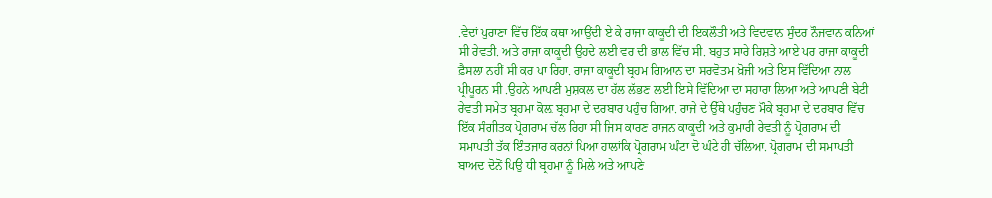.ਵੇਦਾਂ ਪੁਰਾਣਾ ਵਿੱਚ ਇੱਕ ਕਥਾ ਆਉਂਦੀ ਏ ਕੇ ਰਾਜਾ ਕਾਕੂਦੀ ਦੀ ਇਕਲੌਤੀ ਅਤੇ ਵਿਦਵਾਨ ਸੁੰਦਰ ਨੌਜਵਾਨ ਕਨਿਆਂ ਸੀ ਰੇਵਤੀ. ਅਤੇ ਰਾਜਾ ਕਾਕੂਦੀ ਉਹਦੇ ਲਈ ਵਰ ਦੀ ਭਾਲ ਵਿੱਚ ਸੀ. ਬਹੁਤ ਸਾਰੇ ਰਿਸ਼ਤੇ ਆਏ ਪਰ ਰਾਜਾ ਕਾਕੂਦੀ ਫ਼ੈਸਲਾ ਨਹੀਂ ਸੀ ਕਰ ਪਾ ਰਿਹਾ. ਰਾਜਾ ਕਾਕੂਦੀ ਬ੍ਰਹਮ ਗਿਆਨ ਦਾ ਸਰਵੋਤਮ ਖ਼ੋਜੀ ਅਤੇ ਇਸ ਵਿੱਦਿਆ ਨਾਲ ਪ੍ਰੀਪੂਰਨ ਸੀ .ਉਹਨੇ ਆਪਣੀ ਮੁਸ਼ਕਲ ਦਾ ਹੱਲ ਲੱਭਣ ਲਈ ਇਸੇ ਵਿੱਦਿਆ ਦਾ ਸਹਾਰਾ ਲਿਆ ਅਤੇ ਆਪਣੀ ਬੇਟੀ ਰੇਵਤੀ ਸਮੇਤ ਬ੍ਰਹਮਾ ਕੋਲ਼ ਬ੍ਰਹਮਾ ਦੇ ਦਰਬਾਰ ਪਹੁੰਚ ਗਿਆ. ਰਾਜੇ ਦੇ ਉੱਥੇ ਪਹੁੰਚਣ ਮੌਕੇ ਬ੍ਰਹਮਾ ਦੇ ਦਰਬਾਰ ਵਿੱਚ ਇੱਕ ਸੰਗੀਤਕ ਪ੍ਰੋਗਰਾਮ ਚੱਲ ਰਿਹਾ ਸੀ ਜਿਸ ਕਾਰਣ ਰਾਜਨ ਕਾਕੂਦੀ ਅਤੇ ਕੁਮਾਰੀ ਰੇਵਤੀ ਨੂੰ ਪ੍ਰੋਗਰਾਮ ਦੀ ਸਮਾਪਤੀ ਤੱਕ ਇੰਤਜਾਰ ਕਰਨਾਂ ਪਿਆ ਹਾਲਾਂਕਿ ਪ੍ਰੋਗਰਾਮ ਘੰਟਾ ਦੋ ਘੰਟੇ ਹੀ ਚੱਲਿਆ. ਪ੍ਰੋਗਰਾਮ ਦੀ ਸਮਾਪਤੀ ਬਾਅਦ ਦੋਨੋਂ ਪਿਉ ਧੀ ਬ੍ਰਹਮਾ ਨੂੰ ਮਿਲੇ ਅਤੇ ਆਪਣੇ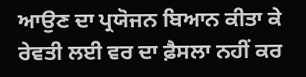ਆਉਣ ਦਾ ਪ੍ਰਯੋਜਨ ਬਿਆਨ ਕੀਤਾ ਕੇ ਰੇਵਤੀ ਲਈ ਵਰ ਦਾ ਫ਼ੈਸਲਾ ਨਹੀਂ ਕਰ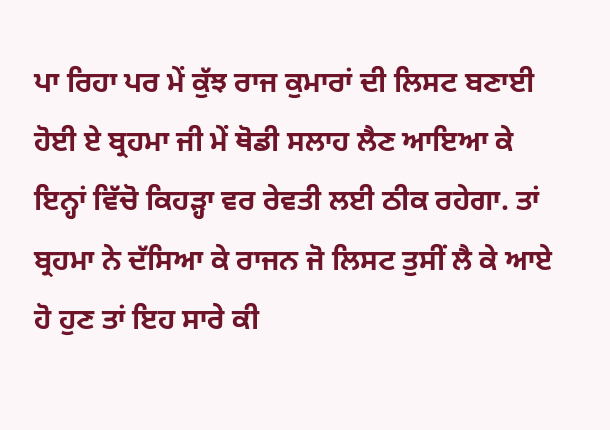ਪਾ ਰਿਹਾ ਪਰ ਮੇਂ ਕੁੱਝ ਰਾਜ ਕੁਮਾਰਾਂ ਦੀ ਲਿਸਟ ਬਣਾਈ ਹੋਈ ਏ ਬ੍ਰਹਮਾ ਜੀ ਮੇਂ ਥੋਡੀ ਸਲਾਹ ਲੈਣ ਆਇਆ ਕੇ ਇਨ੍ਹਾਂ ਵਿੱਚੋ ਕਿਹੜ੍ਹਾ ਵਰ ਰੇਵਤੀ ਲਈ ਠੀਕ ਰਹੇਗਾ. ਤਾਂ ਬ੍ਰਹਮਾ ਨੇ ਦੱਸਿਆ ਕੇ ਰਾਜਨ ਜੋ ਲਿਸਟ ਤੁਸੀਂ ਲੈ ਕੇ ਆਏ ਹੋ ਹੁਣ ਤਾਂ ਇਹ ਸਾਰੇ ਕੀ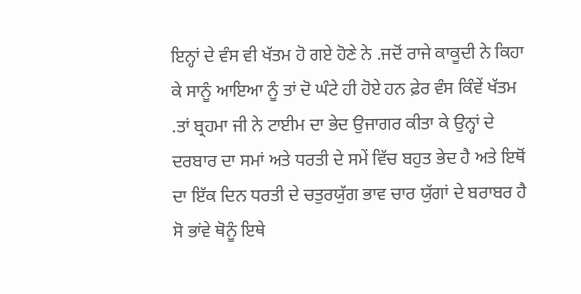ਇਨ੍ਹਾਂ ਦੇ ਵੰਸ ਵੀ ਖੱਤਮ ਹੋ ਗਏ ਹੋਣੇ ਨੇ .ਜਦੋਂ ਰਾਜੇ ਕਾਕੂਦੀ ਨੇ ਕਿਹਾ ਕੇ ਸਾਨੂੰ ਆਇਆ ਨੂੰ ਤਾਂ ਦੋ ਘੰਟੇ ਹੀ ਹੋਏ ਹਨ ਫ਼ੇਰ ਵੰਸ ਕਿੰਵੇਂ ਖੱਤਮ .ਤਾਂ ਬ੍ਰਹਮਾ ਜੀ ਨੇ ਟਾਈਮ ਦਾ ਭੇਦ ਉਜਾਗਰ ਕੀਤਾ ਕੇ ਉਨ੍ਹਾਂ ਦੇ ਦਰਬਾਰ ਦਾ ਸਮਾਂ ਅਤੇ ਧਰਤੀ ਦੇ ਸਮੇਂ ਵਿੱਚ ਬਹੁਤ ਭੇਦ ਹੈ ਅਤੇ ਇਥੋਂ ਦਾ ਇੱਕ ਦਿਨ ਧਰਤੀ ਦੇ ਚਤੁਰਯੁੱਗ ਭਾਵ ਚਾਰ ਯੁੱਗਾਂ ਦੇ ਬਰਾਬਰ ਹੈ ਸੋ ਭਾਂਵੇ ਥੋਨੂੰ ਇਥੇ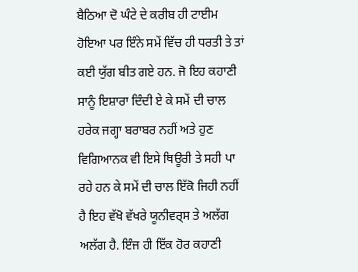ਬੈਠਿਆ ਦੋ ਘੰਟੇ ਦੇ ਕਰੀਬ ਹੀ ਟਾਈਮ ਹੋਇਆ ਪਰ ਇੰਨੇ ਸਮੇਂ ਵਿੱਚ ਹੀ ਧਰਤੀ ਤੇ ਤਾਂ ਕਈ ਯੁੱਗ ਬੀਤ ਗਏ ਹਨ. ਜੋ ਇਹ ਕਹਾਣੀ ਸਾਨੂੰ ਇਸ਼ਾਰਾ ਦਿੰਦੀ ਏ ਕੇ ਸਮੇਂ ਦੀ ਚਾਲ ਹਰੇਕ ਜਗ੍ਹਾ ਬਰਾਬਰ ਨਹੀਂ ਅਤੇ ਹੁਣ ਵਿਗਿਆਨਕ ਵੀ ਇਸੇ ਥਿਊਰੀ ਤੇ ਸਹੀ ਪਾ ਰਹੇ ਹਨ ਕੇ ਸਮੇਂ ਦੀ ਚਾਲ ਇੱਕੋ ਜਿਹੀ ਨਹੀਂ ਹੈ ਇਹ ਵੱਖੋ ਵੱਖਰੇ ਯੂਨੀਵਰ੍ਸ ਤੇ ਅਲੱਗ ਅਲੱਗ ਹੈ. ਇੰਜ ਹੀ ਇੱਕ ਹੋਰ ਕਹਾਣੀ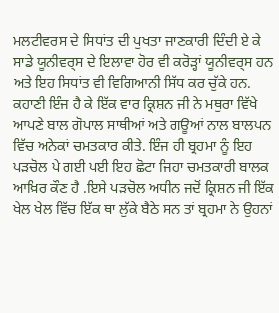ਮਲਟੀਵਰਸ ਦੇ ਸਿਧਾਂਤ ਦੀ ਪੁਖਤਾ ਜਾਣਕਾਰੀ ਦਿੰਦੀ ਏ ਕੇ ਸਾਡੇ ਯੂਨੀਵਰ੍ਸ ਦੇ ਇਲਾਵਾ ਹੋਰ ਵੀ ਕਰੋੜ੍ਹਾਂ ਯੂਨੀਵਰ੍ਸ ਹਨ ਅਤੇ ਇਹ ਸਿਧਾਂਤ ਵੀ ਵਿਗਿਆਨੀ ਸਿੱਧ ਕਰ ਚੁੱਕੇ ਹਨ. ਕਹਾਣੀ ਇੰਜ ਹੈ ਕੇ ਇੱਕ ਵਾਰ ਕ੍ਰਿਸ਼ਨ ਜੀ ਨੇ ਮਥੁਰਾ ਵਿੱਖੇ ਆਪਣੇ ਬਾਲ ਗੋਪਾਲ ਸਾਥੀਆਂ ਅਤੇ ਗਊਆਂ ਨਾਲ ਬਾਲਪਨ ਵਿੱਚ ਅਨੇਕਾਂ ਚਮਤਕਾਰ ਕੀਤੇ. ਇੰਜ ਹੀ ਬ੍ਰਹਮਾ ਨੂੰ ਇਹ ਪੜਚੋਲ ਪੇ ਗਈ ਪਈ ਇਹ ਛੋਟਾ ਜਿਹਾ ਚਮਤਕਾਰੀ ਬਾਲਕ ਆਖ਼ਿਰ ਕੌਣ ਹੈ .ਇਸੇ ਪੜਚੋਲ ਅਧੀਨ ਜਦੋਂ ਕ੍ਰਿਸ਼ਨ ਜੀ ਇੱਕ ਖੇਲ ਖੇਲ ਵਿੱਚ ਇੱਕ ਥਾ ਲੁੱਕੇ ਬੈਠੇ ਸਨ ਤਾਂ ਬ੍ਰਹਮਾ ਨੇ ਉਹਨਾਂ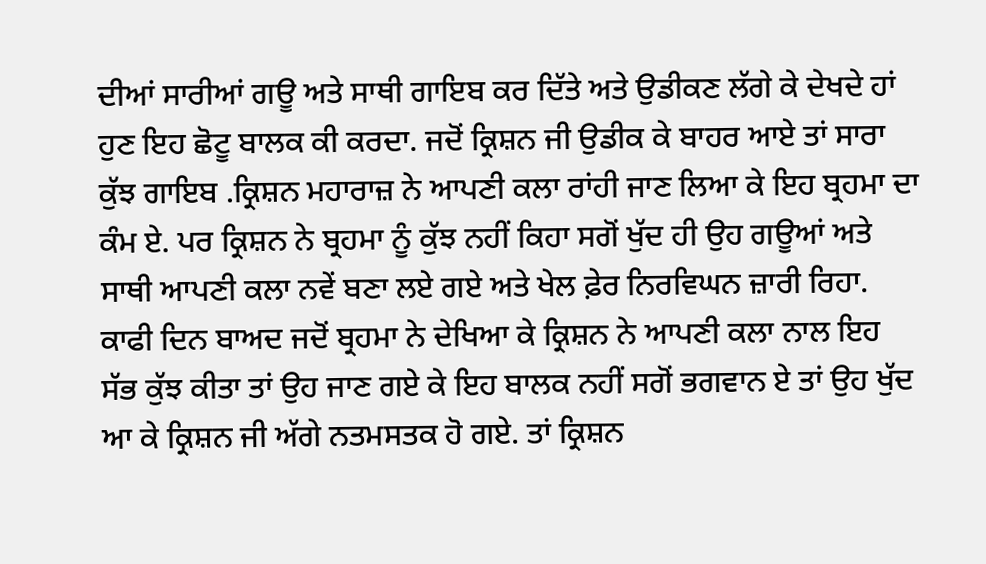ਦੀਆਂ ਸਾਰੀਆਂ ਗਊ ਅਤੇ ਸਾਥੀ ਗਾਇਬ ਕਰ ਦਿੱਤੇ ਅਤੇ ਉਡੀਕਣ ਲੱਗੇ ਕੇ ਦੇਖਦੇ ਹਾਂ ਹੁਣ ਇਹ ਛੋਟੂ ਬਾਲਕ ਕੀ ਕਰਦਾ. ਜਦੋਂ ਕ੍ਰਿਸ਼ਨ ਜੀ ਉਡੀਕ ਕੇ ਬਾਹਰ ਆਏ ਤਾਂ ਸਾਰਾ ਕੁੱਝ ਗਾਇਬ .ਕ੍ਰਿਸ਼ਨ ਮਹਾਰਾਜ਼ ਨੇ ਆਪਣੀ ਕਲਾ ਰਾਂਹੀ ਜਾਣ ਲਿਆ ਕੇ ਇਹ ਬ੍ਰਹਮਾ ਦਾ ਕੰਮ ਏ. ਪਰ ਕ੍ਰਿਸ਼ਨ ਨੇ ਬ੍ਰਹਮਾ ਨੂੰ ਕੁੱਝ ਨਹੀਂ ਕਿਹਾ ਸਗੋਂ ਖੁੱਦ ਹੀ ਉਹ ਗਊਆਂ ਅਤੇ ਸਾਥੀ ਆਪਣੀ ਕਲਾ ਨਵੇਂ ਬਣਾ ਲਏ ਗਏ ਅਤੇ ਖੇਲ ਫ਼ੇਰ ਨਿਰਵਿਘਨ ਜ਼ਾਰੀ ਰਿਹਾ. ਕਾਫੀ ਦਿਨ ਬਾਅਦ ਜਦੋਂ ਬ੍ਰਹਮਾ ਨੇ ਦੇਖਿਆ ਕੇ ਕ੍ਰਿਸ਼ਨ ਨੇ ਆਪਣੀ ਕਲਾ ਨਾਲ ਇਹ ਸੱਭ ਕੁੱਝ ਕੀਤਾ ਤਾਂ ਉਹ ਜਾਣ ਗਏ ਕੇ ਇਹ ਬਾਲਕ ਨਹੀਂ ਸਗੋਂ ਭਗਵਾਨ ਏ ਤਾਂ ਉਹ ਖੁੱਦ ਆ ਕੇ ਕ੍ਰਿਸ਼ਨ ਜੀ ਅੱਗੇ ਨਤਮਸਤਕ ਹੋ ਗਏ. ਤਾਂ ਕ੍ਰਿਸ਼ਨ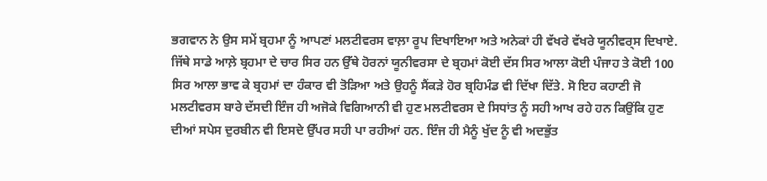ਭਗਵਾਨ ਨੇ ਉਸ ਸਮੇਂ ਬ੍ਰਹਮਾ ਨੂੰ ਆਪਣਾਂ ਮਲਟੀਵਰਸ ਵਾਲ਼ਾ ਰੂਪ ਦਿਖਾਇਆ ਅਤੇ ਅਨੇਕਾਂ ਹੀ ਵੱਖਰੇ ਵੱਖਰੇ ਯੂਨੀਵਰ੍ਸ ਦਿਖਾਏ. ਜਿੱਥੇ ਸਾਡੇ ਆਲ਼ੇ ਬ੍ਰਹਮਾ ਦੇ ਚਾਰ ਸਿਰ ਹਨ ਉੱਥੇ ਹੋਰਨਾਂ ਯੂਨੀਵਰਸਾ ਦੇ ਬ੍ਰਹਮਾਂ ਕੋਈ ਦੱਸ ਸਿਰ ਆਲਾ ਕੋਈ ਪੰਜਾਹ ਤੇ ਕੋਈ 100 ਸਿਰ ਆਲਾ ਭਾਵ ਕੇ ਬ੍ਰਹਮਾਂ ਦਾ ਹੰਕਾਰ ਵੀ ਤੋੜਿਆ ਅਤੇ ਉਹਨੂੰ ਸੈਂਕੜੇ ਹੋਰ ਬ੍ਰਹਿਮੰਡ ਵੀ ਦਿੱਖਾ ਦਿੱਤੇ. ਸੋ ਇਹ ਕਹਾਣੀ ਜੋ ਮਲਟੀਵਰਸ ਬਾਰੇ ਦੱਸਦੀ ਇੰਜ ਹੀ ਅਜੋਕੇ ਵਿਗਿਆਨੀ ਵੀ ਹੁਣ ਮਲਟੀਵਰਸ ਦੇ ਸਿਧਾਂਤ ਨੂੰ ਸਹੀ ਆਖ ਰਹੇ ਹਨ ਕਿਉਂਕਿ ਹੁਣ ਦੀਆਂ ਸਪੇਸ ਦੁਰਬੀਨ ਵੀ ਇਸਦੇ ਉੱਪਰ ਸਹੀ ਪਾ ਰਹੀਆਂ ਹਨ. ਇੰਜ ਹੀ ਮੈਨੂੰ ਖੁੱਦ ਨੂੰ ਵੀ ਅਦਭੁੱਤ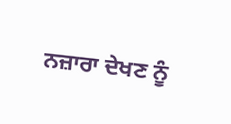ਨਜ਼ਾਰਾ ਦੇਖਣ ਨੂੰ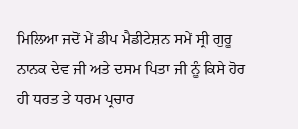ਮਿਲਿਆ ਜਦੋਂ ਮੇਂ ਡੀਪ ਮੈਡੀਟੇਸ਼ਨ ਸਮੇਂ ਸ੍ਰੀ ਗੁਰੂ ਨਾਨਕ ਦੇਵ ਜੀ ਅਤੇ ਦਸਮ ਪਿਤਾ ਜੀ ਨੂੰ ਕਿਸੇ ਹੋਰ ਹੀ ਧਰਤ ਤੇ ਧਰਮ ਪ੍ਰਚਾਰ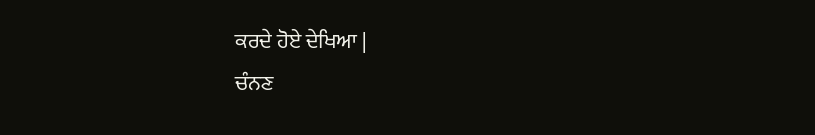ਕਰਦੇ ਹੋਏ ਦੇਖਿਆ |
ਚੰਨਣ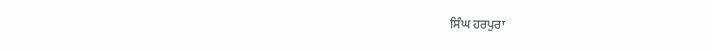ਸਿੰਘ ਹਰਪੁਰਾ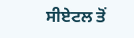ਸੀਏਟਲ ਤੋਂ